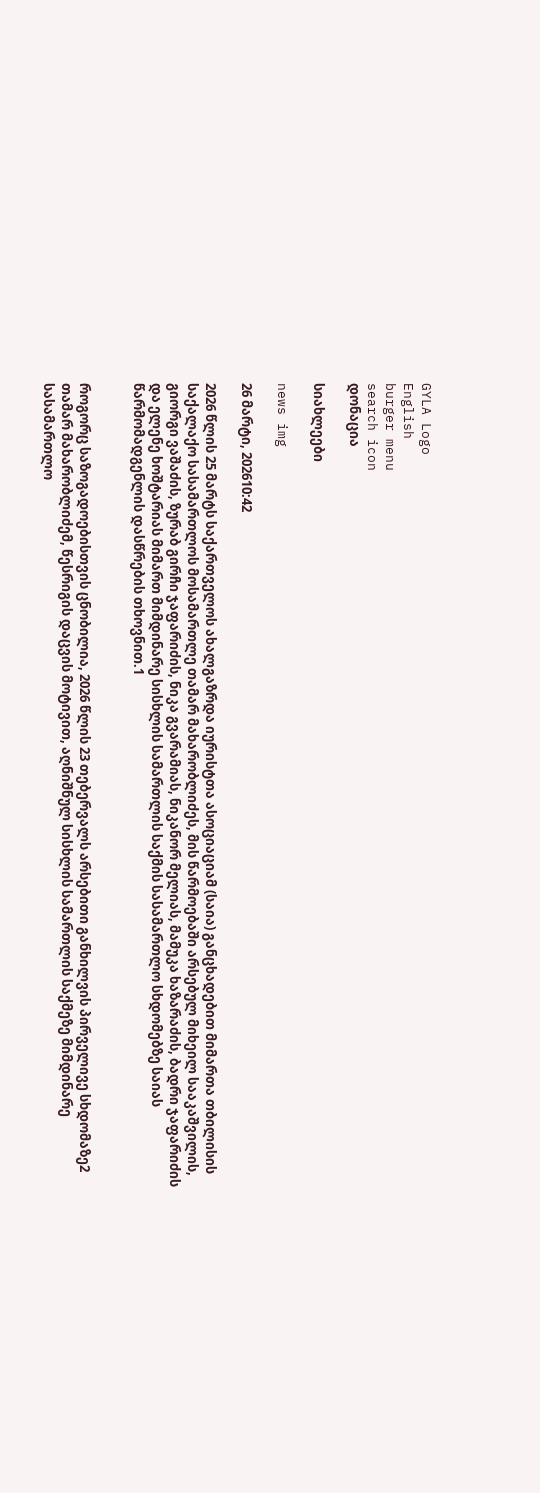GYLA Logo
English
burger menu
search icon
დონაცია

სიახლეები

news img

26 მარტი, 202610:42

2026 წლის 25 მარტს საქართველოს ახალგაზრდა იურისტთა ასოციაციამ (საია) განცხადებით მიმართა თბილისის საქალაქო სასამართლოს მოსამართლე თამარ მახარობლიძეს, მის წარმოებაში არსებულ მიხეილ სააკაშვილის, გიორგი ვაშაძის, ზურაბ გირჩი ჯაფარიძის, ნიკა გვარამიას, ნიკანორ მელიას, მამუკა ხაზარაძის, ბადრი ჯაფარიძის და ელენე ხოშტარიას მიმართ მიმდინარე სისხლის სამართლის საქმის სასამართლო სხდომებზე საიას წარმომადგენლის დასწრების თხოვნით.1


როგორც საზოგადოებისთვის ცნობილია, 2026 წლის 23 თებერვალს არსებითი განხილვის პირველივე სხდომაზე2 თამარ მახარობლიძემ, წესრიგის დაცვის მოტივით, აღნიშნულ სისხლის სამართლის საქმეზე მიმდინარე სასამართლო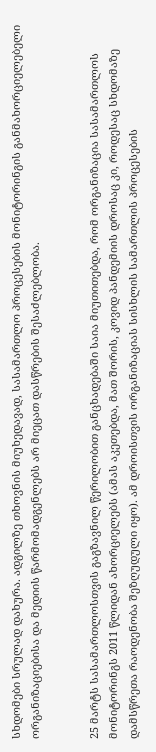სხდომები სრულად დახურა. ადგილზე თხოვნის მიუხედავად, სასამართლო პროცესების მონიტორინგის განმახორციელებელი ორგანიზაციებისა და მედიის წარმომადგენლებს არ მიეცათ დასწრების შესაძლებლობა.


25 მარტს სასამართლოსთვის გაგზავნილ წერილობით განცხადებაში საია მიუთითებდა, რომ ორგანიზაცია სასამართლოს მონიტორინგს 2011 წლიდან ახორციელებს (ამას აკეთებდა, მათ შორის, კოვიდ პანდემიის დროსაც კი, როდესაც სხდომაზე დამსწრეთა რაოდენობა შეზღუდული იყო). ამ დროისთვის ორგანიზაციას სისხლის სამართლის პროცესების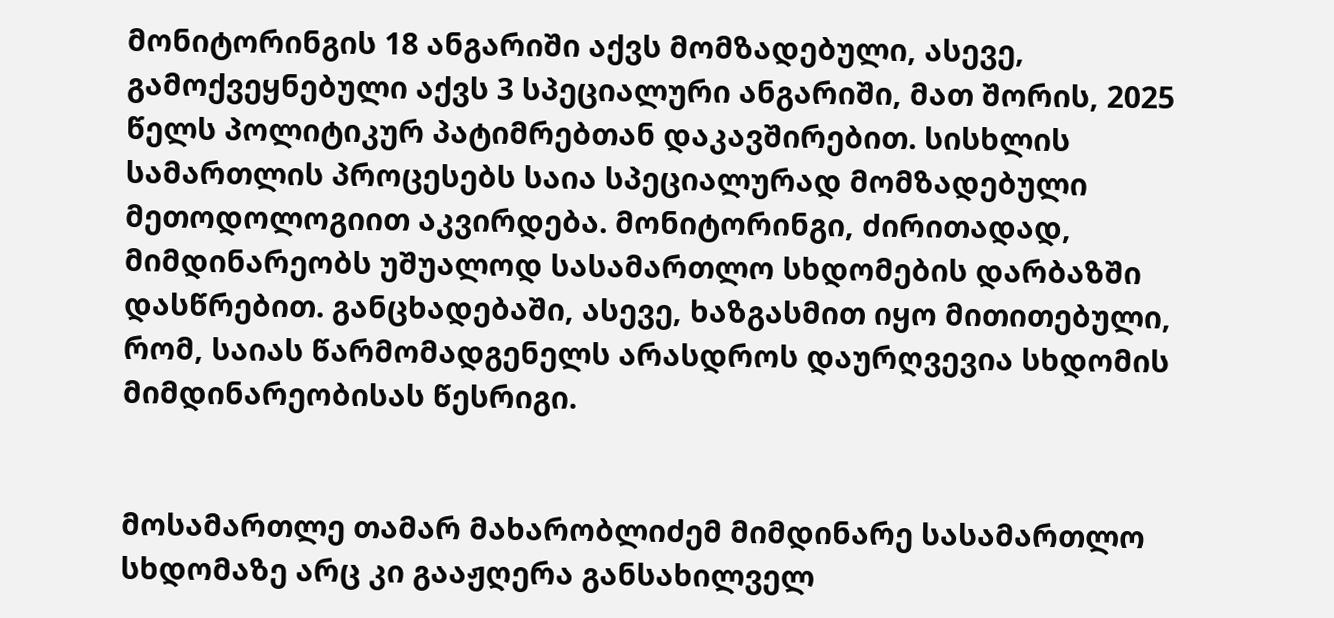მონიტორინგის 18 ანგარიში აქვს მომზადებული, ასევე, გამოქვეყნებული აქვს 3 სპეციალური ანგარიში, მათ შორის, 2025 წელს პოლიტიკურ პატიმრებთან დაკავშირებით. სისხლის სამართლის პროცესებს საია სპეციალურად მომზადებული მეთოდოლოგიით აკვირდება. მონიტორინგი, ძირითადად, მიმდინარეობს უშუალოდ სასამართლო სხდომების დარბაზში დასწრებით. განცხადებაში, ასევე, ხაზგასმით იყო მითითებული, რომ, საიას წარმომადგენელს არასდროს დაურღვევია სხდომის მიმდინარეობისას წესრიგი.


მოსამართლე თამარ მახარობლიძემ მიმდინარე სასამართლო სხდომაზე არც კი გააჟღერა განსახილველ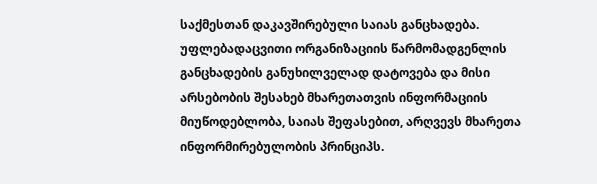საქმესთან დაკავშირებული საიას განცხადება. უფლებადაცვითი ორგანიზაციის წარმომადგენლის განცხადების განუხილველად დატოვება და მისი არსებობის შესახებ მხარეთათვის ინფორმაციის მიუწოდებლობა, საიას შეფასებით, არღვევს მხარეთა ინფორმირებულობის პრინციპს.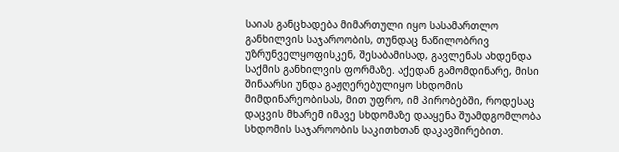საიას განცხადება მიმართული იყო სასამართლო განხილვის საჯაროობის, თუნდაც ნაწილობრივ უზრუნველყოფისკენ, შესაბამისად, გავლენას ახდენდა საქმის განხილვის ფორმაზე. აქედან გამომდინარე, მისი შინაარსი უნდა გაჟღერებულიყო სხდომის მიმდინარეობისას, მით უფრო, იმ პირობებში, როდესაც დაცვის მხარემ იმავე სხდომაზე დააყენა შუამდგომლობა სხდომის საჯაროობის საკითხთან დაკავშირებით.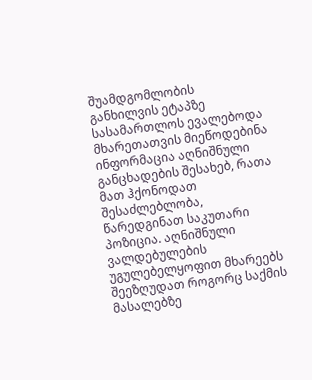შუამდგომლობის განხილვის ეტაპზე სასამართლოს ევალებოდა მხარეთათვის მიეწოდებინა ინფორმაცია აღნიშნული განცხადების შესახებ, რათა მათ ჰქონოდათ შესაძლებლობა, წარედგინათ საკუთარი პოზიცია. აღნიშნული ვალდებულების უგულებელყოფით მხარეებს შეეზღუდათ როგორც საქმის მასალებზე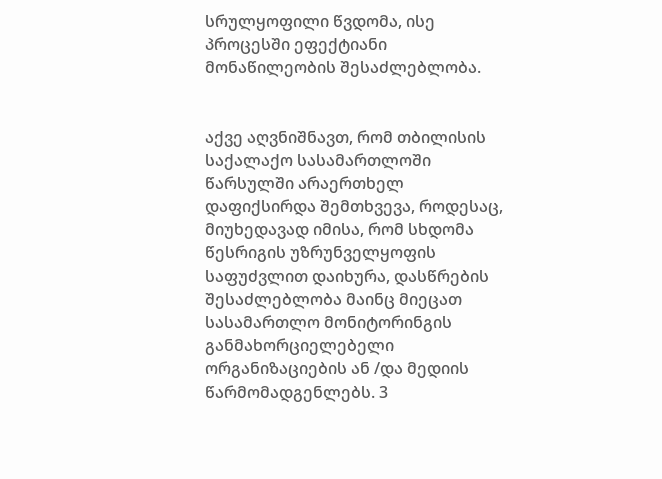სრულყოფილი წვდომა, ისე პროცესში ეფექტიანი მონაწილეობის შესაძლებლობა.


აქვე აღვნიშნავთ, რომ თბილისის საქალაქო სასამართლოში წარსულში არაერთხელ დაფიქსირდა შემთხვევა, როდესაც, მიუხედავად იმისა, რომ სხდომა წესრიგის უზრუნველყოფის საფუძვლით დაიხურა, დასწრების შესაძლებლობა მაინც მიეცათ სასამართლო მონიტორინგის განმახორციელებელი ორგანიზაციების ან /და მედიის წარმომადგენლებს. 3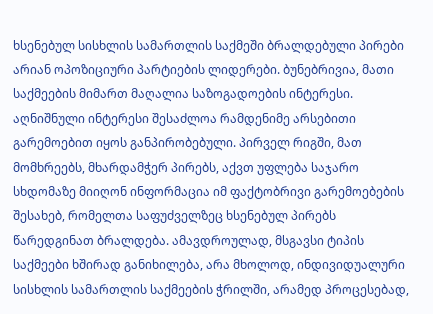ხსენებულ სისხლის სამართლის საქმეში ბრალდებული პირები არიან ოპოზიციური პარტიების ლიდერები. ბუნებრივია, მათი საქმეების მიმართ მაღალია საზოგადოების ინტერესი. აღნიშნული ინტერესი შესაძლოა რამდენიმე არსებითი გარემოებით იყოს განპირობებული. პირველ რიგში, მათ მომხრეებს, მხარდამჭერ პირებს, აქვთ უფლება საჯარო სხდომაზე მიიღონ ინფორმაცია იმ ფაქტობრივი გარემოებების შესახებ, რომელთა საფუძველზეც ხსენებულ პირებს წარედგინათ ბრალდება. ამავდროულად, მსგავსი ტიპის საქმეები ხშირად განიხილება, არა მხოლოდ, ინდივიდუალური სისხლის სამართლის საქმეების ჭრილში, არამედ პროცესებად,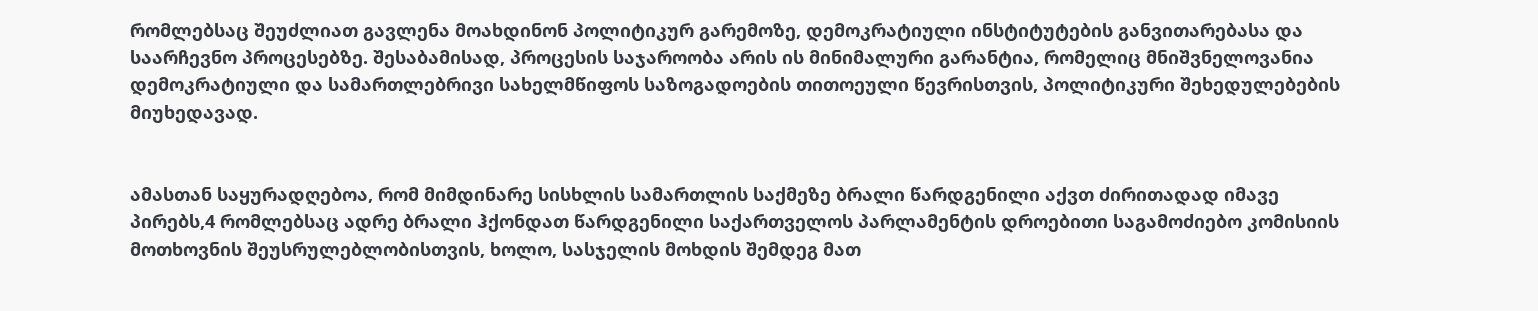რომლებსაც შეუძლიათ გავლენა მოახდინონ პოლიტიკურ გარემოზე, დემოკრატიული ინსტიტუტების განვითარებასა და საარჩევნო პროცესებზე. შესაბამისად, პროცესის საჯაროობა არის ის მინიმალური გარანტია, რომელიც მნიშვნელოვანია დემოკრატიული და სამართლებრივი სახელმწიფოს საზოგადოების თითოეული წევრისთვის, პოლიტიკური შეხედულებების მიუხედავად.


ამასთან საყურადღებოა, რომ მიმდინარე სისხლის სამართლის საქმეზე ბრალი წარდგენილი აქვთ ძირითადად იმავე პირებს,4 რომლებსაც ადრე ბრალი ჰქონდათ წარდგენილი საქართველოს პარლამენტის დროებითი საგამოძიებო კომისიის მოთხოვნის შეუსრულებლობისთვის, ხოლო, სასჯელის მოხდის შემდეგ მათ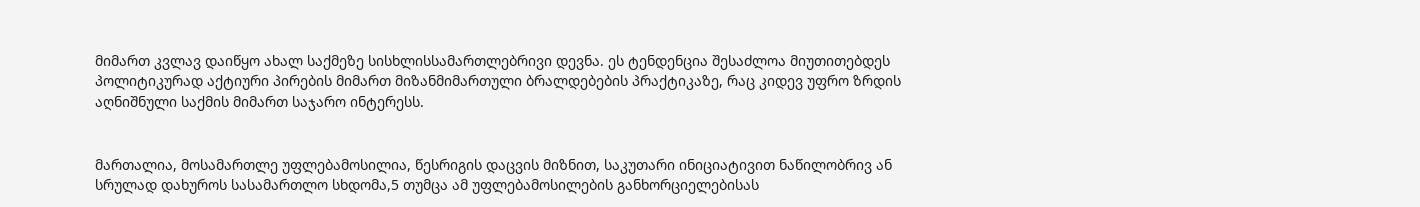მიმართ კვლავ დაიწყო ახალ საქმეზე სისხლისსამართლებრივი დევნა. ეს ტენდენცია შესაძლოა მიუთითებდეს პოლიტიკურად აქტიური პირების მიმართ მიზანმიმართული ბრალდებების პრაქტიკაზე, რაც კიდევ უფრო ზრდის აღნიშნული საქმის მიმართ საჯარო ინტერესს.


მართალია, მოსამართლე უფლებამოსილია, წესრიგის დაცვის მიზნით, საკუთარი ინიციატივით ნაწილობრივ ან სრულად დახუროს სასამართლო სხდომა,5 თუმცა ამ უფლებამოსილების განხორციელებისას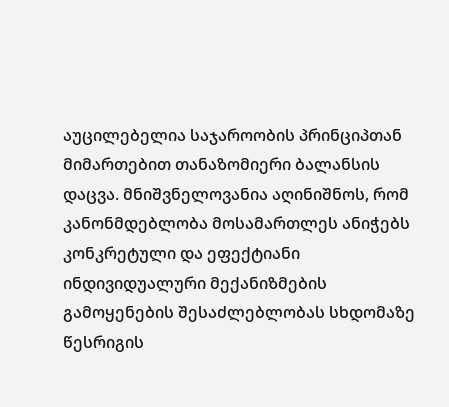აუცილებელია საჯაროობის პრინციპთან მიმართებით თანაზომიერი ბალანსის დაცვა. მნიშვნელოვანია აღინიშნოს, რომ კანონმდებლობა მოსამართლეს ანიჭებს კონკრეტული და ეფექტიანი ინდივიდუალური მექანიზმების გამოყენების შესაძლებლობას სხდომაზე წესრიგის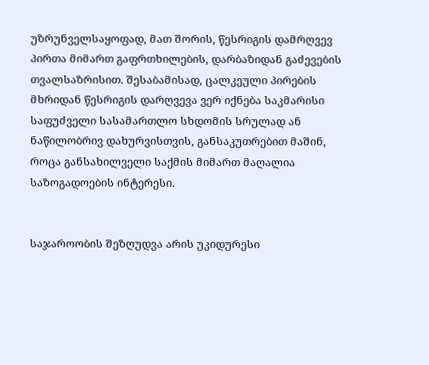უზრუნველსაყოფად, მათ შორის, წესრიგის დამრღვევ პირთა მიმართ გაფრთხილების, დარბაზიდან გაძევების თვალსაზრისით. შესაბამისად, ცალკეული პირების მხრიდან წესრიგის დარღვევა ვერ იქნება საკმარისი საფუძველი სასამართლო სხდომის სრულად ან ნაწილობრივ დახურვისთვის, განსაკუთრებით მაშინ, როცა განსახილველი საქმის მიმართ მაღალია საზოგადოების ინტერესი.


საჯაროობის შეზღუდვა არის უკიდურესი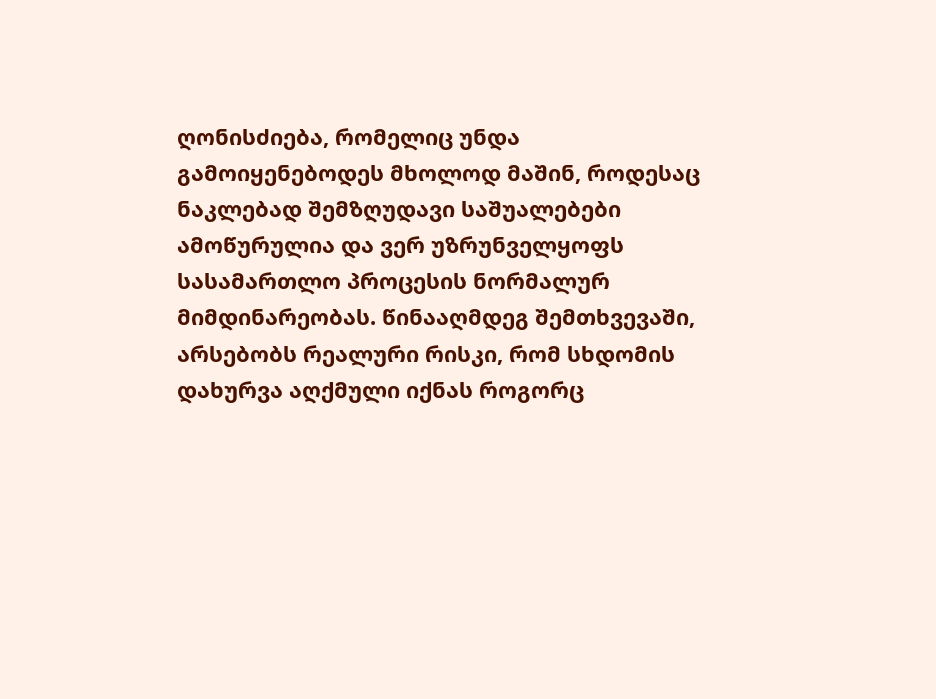ღონისძიება, რომელიც უნდა გამოიყენებოდეს მხოლოდ მაშინ, როდესაც ნაკლებად შემზღუდავი საშუალებები ამოწურულია და ვერ უზრუნველყოფს სასამართლო პროცესის ნორმალურ მიმდინარეობას. წინააღმდეგ შემთხვევაში, არსებობს რეალური რისკი, რომ სხდომის დახურვა აღქმული იქნას როგორც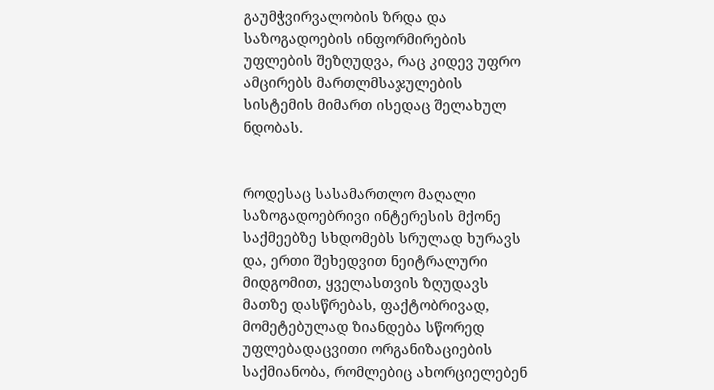გაუმჭვირვალობის ზრდა და საზოგადოების ინფორმირების უფლების შეზღუდვა, რაც კიდევ უფრო ამცირებს მართლმსაჯულების სისტემის მიმართ ისედაც შელახულ ნდობას.


როდესაც სასამართლო მაღალი საზოგადოებრივი ინტერესის მქონე საქმეებზე სხდომებს სრულად ხურავს და, ერთი შეხედვით ნეიტრალური მიდგომით, ყველასთვის ზღუდავს მათზე დასწრებას, ფაქტობრივად, მომეტებულად ზიანდება სწორედ უფლებადაცვითი ორგანიზაციების საქმიანობა, რომლებიც ახორციელებენ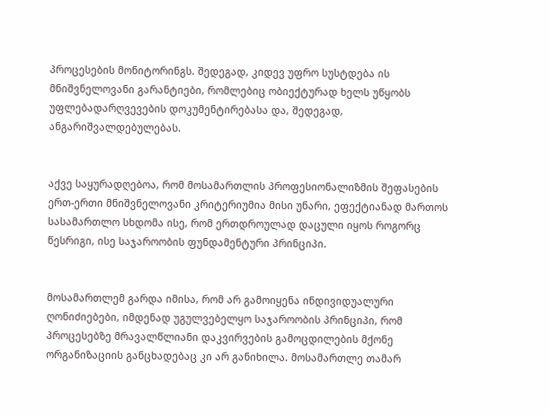პროცესების მონიტორინგს. შედეგად, კიდევ უფრო სუსტდება ის მნიშვნელოვანი გარანტიები, რომლებიც ობიექტურად ხელს უწყობს უფლებადარღვევების დოკუმენტირებასა და, შედეგად, ანგარიშვალდებულებას.


აქვე საყურადღებოა, რომ მოსამართლის პროფესიონალიზმის შეფასების ერთ-ერთი მნიშვნელოვანი კრიტერიუმია მისი უნარი, ეფექტიანად მართოს სასამართლო სხდომა ისე, რომ ერთდროულად დაცული იყოს როგორც წესრიგი, ისე საჯაროობის ფუნდამენტური პრინციპი.


მოსამართლემ გარდა იმისა, რომ არ გამოიყენა ინდივიდუალური ღონიძიებები, იმდენად უგულვებელყო საჯაროობის პრინციპი, რომ პროცესებზე მრავალწლიანი დაკვირვების გამოცდილების მქონე ორგანიზაციის განცხადებაც კი არ განიხილა. მოსამართლე თამარ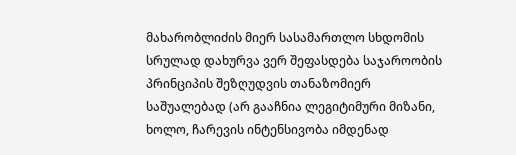მახარობლიძის მიერ სასამართლო სხდომის სრულად დახურვა ვერ შეფასდება საჯაროობის პრინციპის შეზღუდვის თანაზომიერ საშუალებად (არ გააჩნია ლეგიტიმური მიზანი, ხოლო, ჩარევის ინტენსივობა იმდენად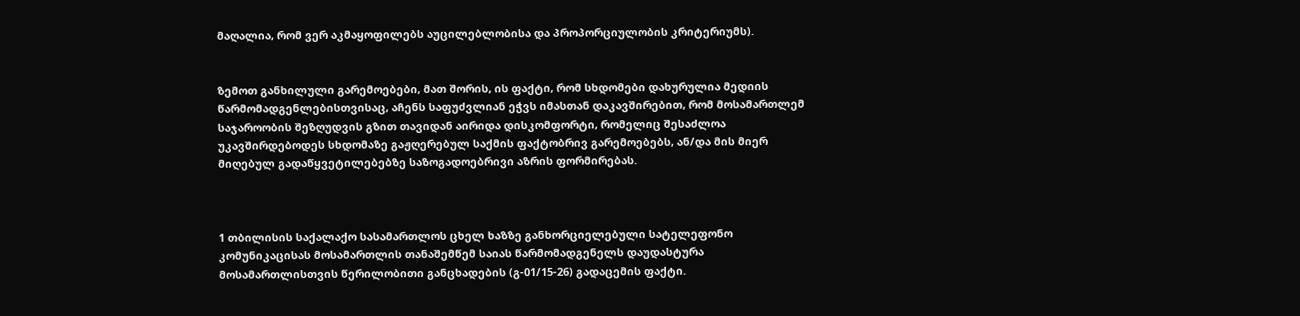მაღალია, რომ ვერ აკმაყოფილებს აუცილებლობისა და პროპორციულობის კრიტერიუმს).


ზემოთ განხილული გარემოებები, მათ შორის, ის ფაქტი, რომ სხდომები დახურულია მედიის წარმომადგენლებისთვისაც, აჩენს საფუძვლიან ეჭვს იმასთან დაკავშირებით, რომ მოსამართლემ საჯაროობის შეზღუდვის გზით თავიდან აირიდა დისკომფორტი, რომელიც შესაძლოა უკავშირდებოდეს სხდომაზე გაჟღერებულ საქმის ფაქტობრივ გარემოებებს, ან/და მის მიერ მიღებულ გადაწყვეტილებებზე საზოგადოებრივი აზრის ფორმირებას.



1 თბილისის საქალაქო სასამართლოს ცხელ ხაზზე განხორციელებული სატელეფონო კომუნიკაცისას მოსამართლის თანაშემწემ საიას წარმომადგენელს დაუდასტურა მოსამართლისთვის წერილობითი განცხადების (გ-01/15-26) გადაცემის ფაქტი.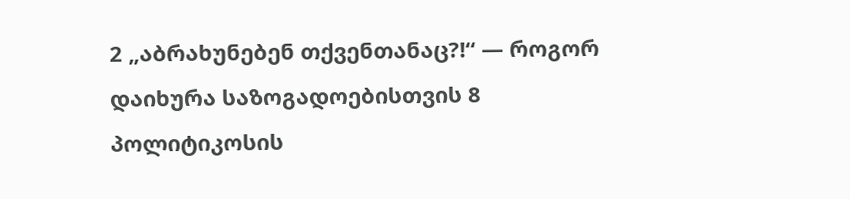2 „აბრახუნებენ თქვენთანაც?!“ — როგორ დაიხურა საზოგადოებისთვის 8 პოლიტიკოსის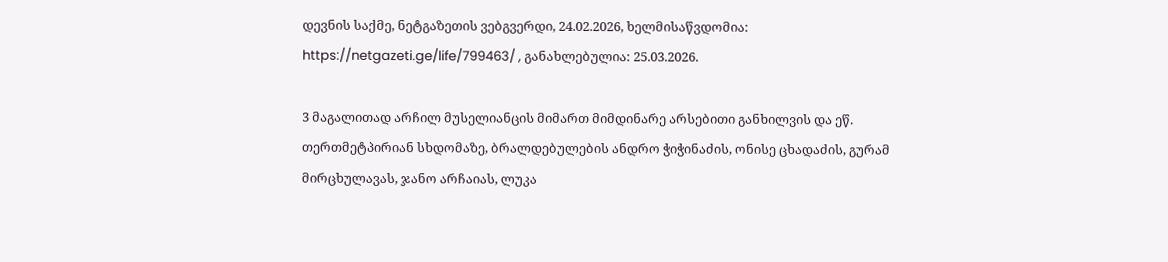დევნის საქმე, ნეტგაზეთის ვებგვერდი, 24.02.2026, ხელმისაწვდომია: https://netgazeti.ge/life/799463/ , განახლებულია: 25.03.2026.

3 მაგალითად არჩილ მუსელიანცის მიმართ მიმდინარე არსებითი განხილვის და ეწ. თერთმეტპირიან სხდომაზე, ბრალდებულების ანდრო ჭიჭინაძის, ონისე ცხადაძის, გურამ მირცხულავას, ჯანო არჩაიას, ლუკა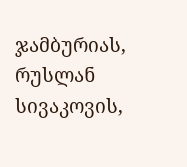ჯამბურიას, რუსლან სივაკოვის,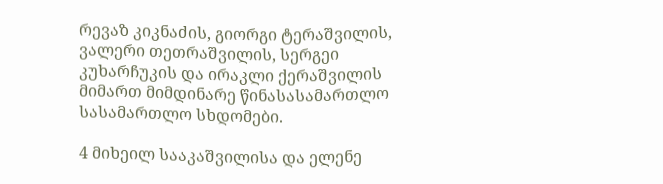რევაზ კიკნაძის, გიორგი ტერაშვილის, ვალერი თეთრაშვილის, სერგეი კუხარჩუკის და ირაკლი ქერაშვილის მიმართ მიმდინარე წინასასამართლო სასამართლო სხდომები.

4 მიხეილ სააკაშვილისა და ელენე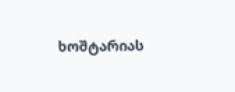ხოშტარიას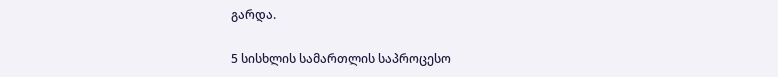გარდა.

5 სისხლის სამართლის საპროცესო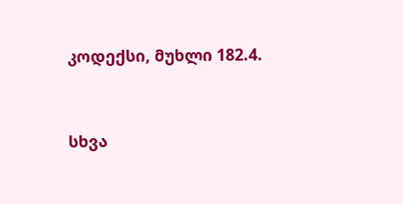კოდექსი, მუხლი 182.4.


სხვა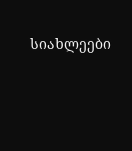სიახლეები